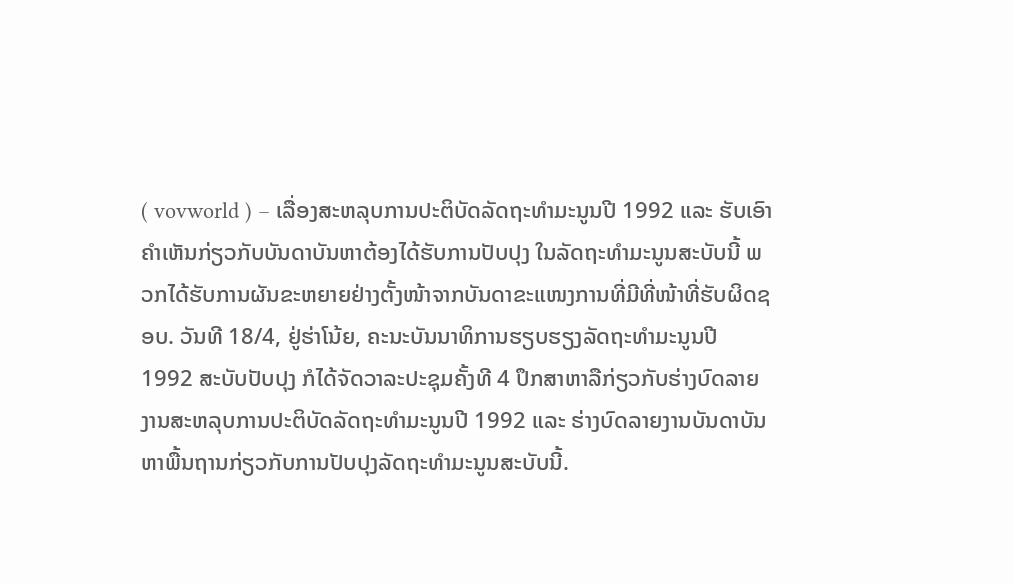( vovworld ) – ເລື່ອງສະຫລຸບການປະຕິບັດລັດຖະທຳມະນູນປີ 1992 ແລະ ຮັບເອົາຄຳເຫັນກ່ຽວກັບບັນດາບັນຫາຕ້ອງໄດ້ຮັບການປັບປຸງ ໃນລັດຖະທຳມະນູນສະບັບນີ້ ພວກໄດ້ຮັບການຜັນຂະຫຍາຍຢ່າງຕັ້ງໜ້າຈາກບັນດາຂະແໜງການທີ່ມີທີ່ໜ້າທີ່ຮັບຜິດຊອບ. ວັນທີ 18/4, ຢູ່ຮ່າໂນ້ຍ, ຄະນະບັນນາທິການຮຽບຮຽງລັດຖະທຳມະນູນປີ 1992 ສະບັບປັບປຸງ ກໍໄດ້ຈັດວາລະປະຊຸມຄັ້ງທີ 4 ປຶກສາຫາລືກ່ຽວກັບຮ່າງບົດລາຍງານສະຫລຸບການປະຕິບັດລັດຖະທຳມະນູນປີ 1992 ແລະ ຮ່າງບົດລາຍງານບັນດາບັນຫາພື້ນຖານກ່ຽວກັບການປັບປຸງລັດຖະທຳມະນູນສະບັບນີ້.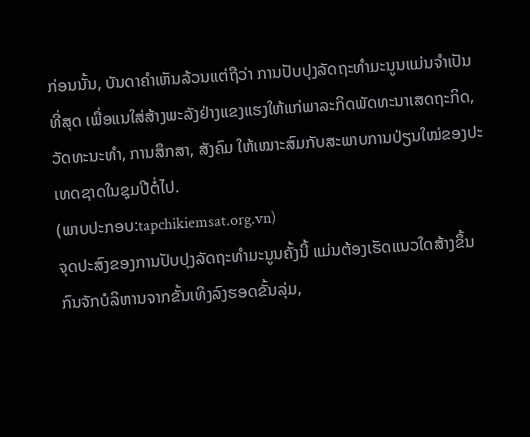ກ່ອນນັ້ນ, ບັນດາຄຳເຫັນລ້ວນແຕ່ຖືວ່າ ການປັບປຸງລັດຖະທຳມະນູນແມ່ນຈຳເປັນທີ່ສຸດ ເພື່ອແນໃສ່ສ້າງພະລັງຢ່າງແຂງແຮງໃຫ້ແກ່ພາລະກິດພັດທະນາເສດຖະກິດ, ວັດທະນະທຳ, ການສຶກສາ, ສັງຄົມ ໃຫ້ເໝາະສົມກັບສະພາບການປ່ຽນໃໝ່ຂອງປະເທດຊາດໃນຊຸມປີຕໍ່ໄປ.
(ພາບປະກອບ:tapchikiemsat.org.vn)
ຈຸດປະສົງຂອງການປັບປຸງລັດຖະທຳມະນູນຄັ້ງນີ້ ແມ່ນຕ້ອງເຮັດແນວໃດສ້າງຂຶ້ນກົນຈັກບໍລິຫານຈາກຂັ້ນເທິງລົງຮອດຂັ້ນລຸ່ມ,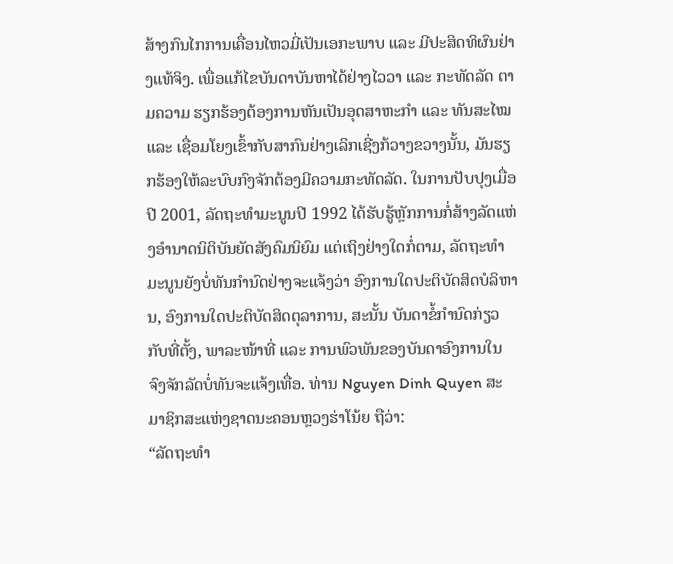ສ້າງກົນໄກການເຄື່ອນໄຫວມີ່ເປັນເອກະພາບ ແລະ ມີປະສິດທິຜົນຢ່າງແທ້ຈິງ. ເພື່ອແກ້ໄຂບັນດາບັນຫາໄດ້ຢ່າງໄວວາ ແລະ ກະທັດລັດ ຕາມຄວາມ ຮຽກຮ້ອງຕ້ອງການຫັນເປັນອຸດສາຫະກຳ ແລະ ທັນສະໄໝ ແລະ ເຊື່ອມໂຍງເຂົ້າກັບສາກົນຢ່າງເລິກເຊີ່ງກ້ວາງຂວາງນັ້ນ, ມັນຮຽກຮ້ອງໃຫ້ລະບົບກົງຈັກຕ້ອງມີຄວາມກະທັດລັດ. ໃນການປັບປຸງເມື່ອປີ 2001, ລັດຖະທຳມະນູນປີ 1992 ໄດ້ຮັບຮູ້ຫຼັກການກໍ່ສ້າງລັດແຫ່ງອຳນາດນິຕິບັນຍັດສັງຄົມນິຍົມ ແຕ່ເຖິງຢ່າງໃດກໍ່ຕາມ, ລັດຖະທຳມະນູນຍັງບໍ່ທັນກຳນົດຢ່າງຈະແຈ້ງວ່າ ອົງການໃດປະຕິບັດສິດບໍລິຫານ, ອົງການໃດປະຕິບັດສິດຕຸລາການ, ສະນັ້ນ ບັນດາຂໍ້ກຳນົດກ່ຽວກັບທີ່ຕັ້ງ, ພາລະໜ້າທີ່ ແລະ ການພົວພັນຂອງບັນດາອົງການໃນຈົງຈັກລັດບໍ່ທັນຈະແຈ້ງເທື່ອ. ທ່ານ Nguyen Dinh Quyen ສະມາຊິກສະແຫ່ງຊາດນະຄອນຫຼວງຮ່າໂນ້ຍ ຖືວ່າ:
“ລັດຖະທຳ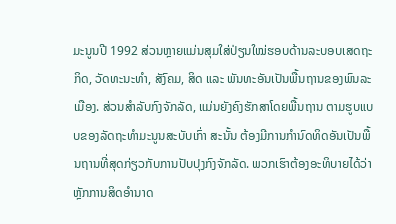ມະນູນປີ 1992 ສ່ວນຫຼາຍແມ່ນສຸມໃສ່ປ່ຽນໃໝ່ຮອບດ້ານລະບອບເສດຖະກິດ, ວັດທະນະທຳ, ສັງົຄມ, ສິດ ແລະ ພັນທະອັນເປັນພື້ນຖານຂອງພົນລະເມືອງ. ສ່ວນສຳລັບກົງຈັກລັດ, ແມ່ນຍັງຄົງຮັກສາໂດຍພື້ນຖານ ຕາມຮູບແບບຂອງລັດຖະທຳມະນູນສະບັບເກົ່າ ສະນັ້ນ ຕ້ອງມີການກຳນົດທິດອັນເປັນພື້ນຖານທີ່ສຸດກ່ຽວກັບການປັບປຸງກົງຈັກລັດ. ພວກເຮົາຕ້ອງອະທິບາຍໄດ້ວ່າ ຫຼັກການສິດອຳນາດ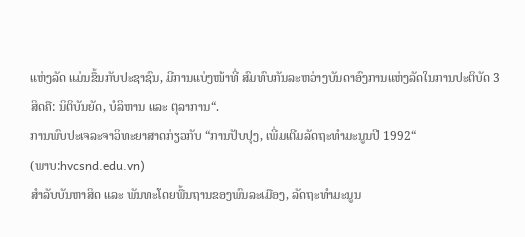ແຫ່ງລັດ ແມ່ນຂຶ້ນກັບປະຊາຊົນ, ມີການແບ່ງໜ້າທີ່ ສົມທົບກັນລະຫວ່າງບັນດາອົງການແຫ່ງລັດໃນການປະຕິບັດ 3 ສິດຄື: ນິຕິບັນຍັດ, ບໍລິຫານ ແລະ ຕຸລາການ“.
ການພົບປະເຈລະຈາວິທະຍາສາດກ່ຽວກັບ “ການປັບປຸງ, ເພີ່ມເຕີມລັດຖະທຳມະນູນປີ 1992“
(ພາບ:hvcsnd.edu.vn)
ສຳລັບບັນຫາສິດ ແລະ ພັນທະໂດຍພື້ນຖານຂອງພົນລະເມືອງ, ລັດຖະທຳມະນູນ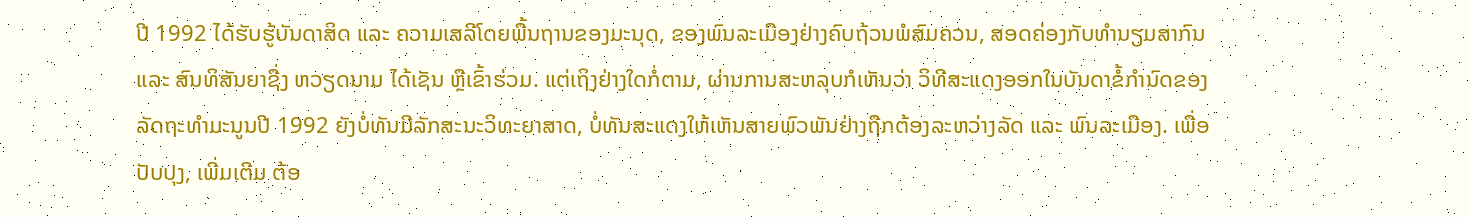ປີ 1992 ໄດ້ຮັບຮູ້ບັນດາສິດ ແລະ ຄວາມເສລີໂດຍພື້ນຖານຂອງມະນຸດ, ຂອງພົນລະເມືອງຢ່າງຄົບຖ້ວນພໍສົມຄວນ, ສອດຄ່ອງກັບທຳນຽມສາກົນ ແລະ ສົນທິສັນຍາຊື່ງ ຫວຽດນາມ ໄດ້ເຊັນ ຫຼືເຂົ້າຮ່ວມ. ແຕ່ເຖິງຢ່າງໃດກໍ່ຕາມ, ຜ່ານການສະຫລຸບກໍເຫັນວ່າ ວິທີສະແດງອອກໃນບັນດາຂໍ້ກຳນົດຂອງລັດຖະທຳມະນູນປີ 1992 ຍັງບໍ່ທັນມີລັກສະນະວິທະຍາສາດ, ບໍ່ທັນສະແດງໃຫ້ເຫັນສາຍພົວພັນຢ່າງຖືກຕ້ອງລະຫວ່າງລັດ ແລະ ພົນລະເມືອງ. ເພື່ອປັບປຸງ, ເພີ່ມເຕີມ ຕ້ອ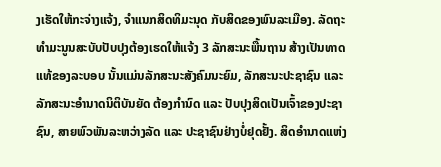ງເຮັດໃຫ້ກະຈ່າງແຈ້ງ, ຈຳແນກສິດທິມະນຸດ ກັບສິດຂອງພົນລະເມືອງ. ລັດຖະທຳມະນູນສະບັບປັບປຸງຕ້ອງເຮດໃຫ້ແຈ້ງ 3 ລັກສະນະພື້ນຖານ ສ້າງເປັນທາດແທ້ຂອງລະບອບ ນັ້ນແມ່ນລັກສະນະສັງຄົມນະຍົມ, ລັກສະນະປະຊາຊົນ ແລະ ລັກສະນະອຳນາດນິຕິບັນຍັດ ຕ້ອງກຳນົດ ແລະ ປັບປຸງສິດເປັນເຈົ້າຂອງປະຊາຊົນ, ສາຍພົວພັນລະຫວ່າງລັດ ແລະ ປະຊາຊົນຢ່າງບໍ່ຢຸດຢັ້ງ. ສິດອຳນາດແຫ່ງ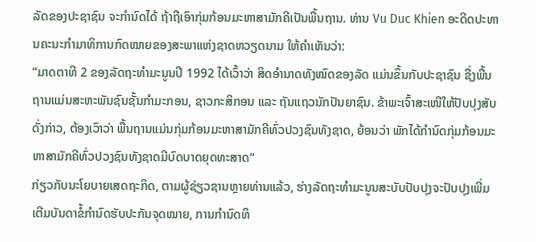ລັດຂອງປະຊາຊົນ ຈະກຳນົດໄດ້ ຖ້າຖືເອົາກຸ່ມກ້ອນມະຫາສາມັກຄີເປັນພື້ນຖານ. ທ່ານ Vu Duc Khien ອະດີດປະທານຄະນະກຳມາທິການກົດໝາຍຂອງສະພາແຫ່ງຊາດຫວຽດນາມ ໃຫ້ຄຳເຫັນວ່າ:
“ມາດຕາທີ 2 ຂອງລັດຖະທຳມະນູນປີ 1992 ໄດ້ເວົ້າວ່າ ສິດອຳນາດທັງໝົດຂອງລັດ ແມ່ນຂຶ້ນກັບປະຊາຊົນ ຊື່ງພື້ນຖານແມ່ນສະຫະພັນຊົນຊັ້ນກຳມະກອນ, ຊາວກະສິກອນ ແລະ ຖັນແຖວນັກປັນຍາຊົນ. ຂ້າພະເຈົ້າສະເໜີໃຫ້ປັບປຸງສັບດັ່ງກ່າວ, ຕ້ອງເວົາວ່າ ພື້ນຖານແມ່ນກຸ່ມກ້ອນມະຫາສາມັກຄີທົ່ວປວງຊົນທັງຊາດ, ຍ້ອນວ່າ ພັກໄດ້ກຳນົດກຸ່ມກ້ອນມະຫາສາມັກຄີທົ່ວປວງຊົນທັງຊາດມີບົດບາດຍຸດທະສາດ“
ກ່ຽວກັບນະໂຍບາຍເສດຖະກິດ, ຕາມຜູ້ຊ່ຽວຊານຫຼາຍທ່ານແລ້ວ, ຮ່າງລັດຖະທຳມະນູນສະບັບປັບປຸງຈະປັບປຸງເພີ່ມເຕີມບັນດາຂໍ້ກຳນົດຮັບປະກັນຈຸດໝາຍ, ການກຳນົດທິ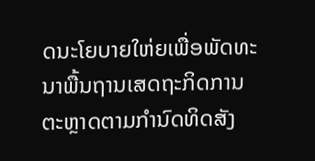ດນະໂຍບາຍໃຫ່ຍເພື່ອພັດທະນາພື້ນຖານເສດຖະກິດການຕະຫຼາດຕາມກຳນົດທິດສັງ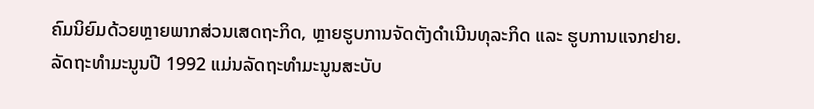ຄົມນິຍົມດ້ວຍຫຼາຍພາກສ່ວນເສດຖະກິດ, ຫຼາຍຮູບການຈັດຕັງດຳເນີນທຸລະກິດ ແລະ ຮູບການແຈກຢາຍ.
ລັດຖະທຳມະນູນປີ 1992 ແມ່ນລັດຖະທຳມະນູນສະບັບ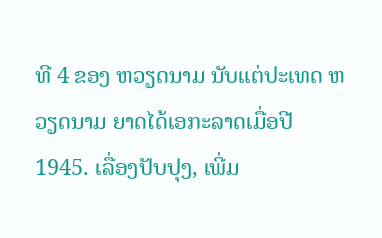ທີ 4 ຂອງ ຫວຽດນາມ ນັບແຕ່ປະເທດ ຫວຽດນາມ ຍາດໄດ້ເອກະລາດເມື່ອປີ 1945. ເລື່ອງປັບປຸງ, ເພີ່ມ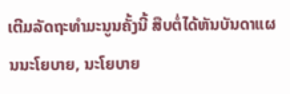ເຕີມລັດຖະທຳມະນູນຄັ້ງນີ້ ສືບຕໍ່ໄດ້ຫັນບັນດາແຜນນະໂຍບາຍ, ນະໂຍບາຍ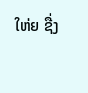ໃຫ່ຍ ຊື່ງ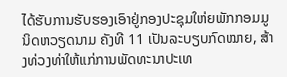ໄດ້ຮັບການຮັບຮອງເອົາຢູ່ກອງປະຊຸມໃຫ່ຍພັກກອມມູນິດຫວຽດນາມ ຄັງທີ 11 ເປັນລະບຽບກົດໝາຍ, ສ້າງທ່ວງທ່າໃຫ້ແກ່ການພັດທະນາປະເທ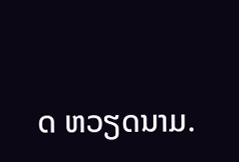ດ ຫວຽດນາມ.